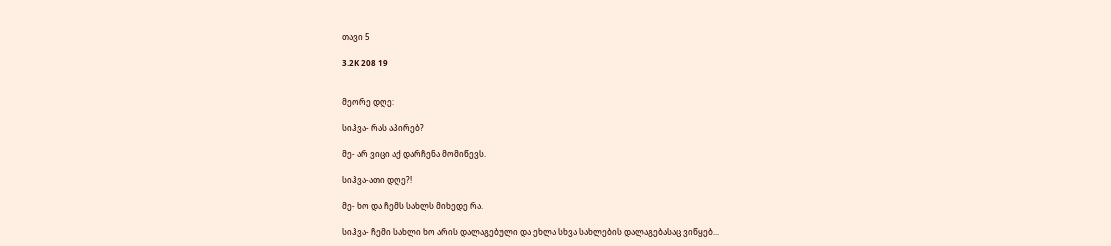თავი 5

3.2K 208 19


მეორე დღე:

სიჰვა- რას აპირებ?

მე- არ ვიცი აქ დარჩენა მომიწევს.

სიჰვა-ათი დღე?!

მე- ხო და ჩემს სახლს მიხედე რა.

სიჰვა- ჩემი სახლი ხო არის დალაგებული და ეხლა სხვა სახლების დალაგებასაც ვიწყებ...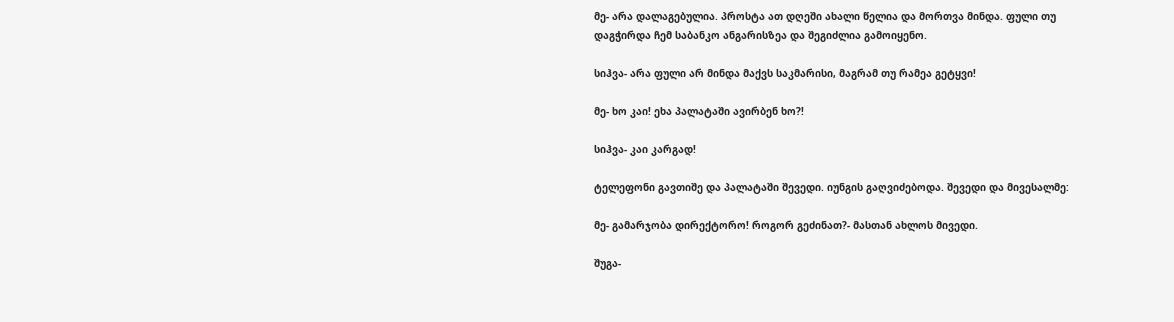მე- არა დალაგებულია. პროსტა ათ დღეში ახალი წელია და მორთვა მინდა. ფული თუ დაგჭირდა ჩემ საბანკო ანგარისზეა და შეგიძლია გამოიყენო.

სიჰვა- არა ფული არ მინდა მაქვს საკმარისი, მაგრამ თუ რამეა გეტყვი!

მე- ხო კაი! ეხა პალატაში ავირბენ ხო?!

სიჰვა- კაი კარგად!

ტელეფონი გავთიშე და პალატაში შევედი. იუნგის გაღვიძებოდა. შევედი და მივესალმე:

მე- გამარჯობა დირექტორო! როგორ გეძინათ?- მასთან ახლოს მივედი.

შუგა-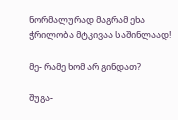ნორმალურად მაგრამ ეხა ჭრილობა მტკივაა საშინლაად!

მე- რამე ხომ არ გინდათ?

შუგა-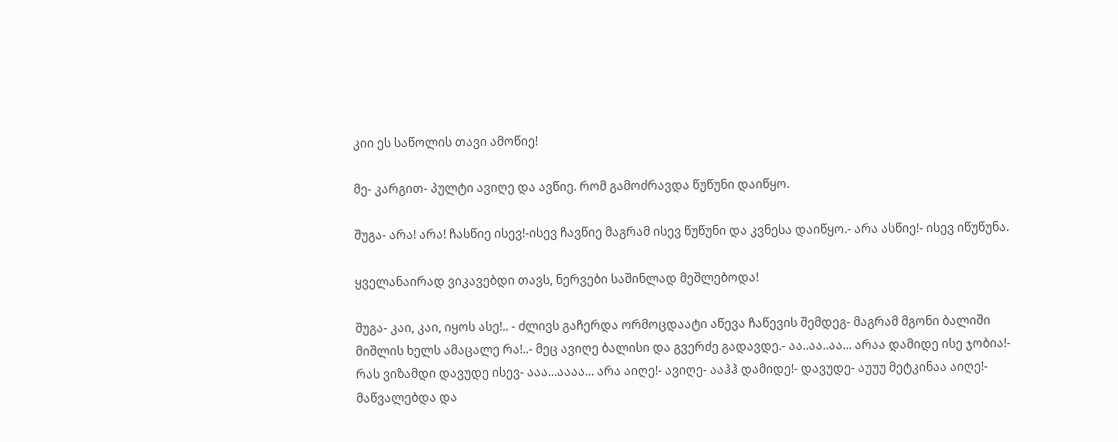კიი ეს საწოლის თავი ამოწიე!

მე- კარგით- პულტი ავიღე და ავწიე. რომ გამოძრავდა წუწუნი დაიწყო.

შუგა- არა! არა! ჩასწიე ისევ!-ისევ ჩავწიე მაგრამ ისევ წუწუნი და კვნესა დაიწყო.- არა ასწიე!- ისევ იწუწუნა.

ყველანაირად ვიკავებდი თავს, ნერვები საშინლად მეშლებოდა!

შუგა- კაი, კაი, იყოს ასე!.. - ძლივს გაჩერდა ორმოცდაატი აწევა ჩაწევის შემდეგ- მაგრამ მგონი ბალიში მიშლის ხელს ამაცალე რა!..- მეც ავიღე ბალისი და გვერძე გადავდე.- აა..აა..აა... არაა დამიდე ისე ჯობია!- რას ვიზამდი დავუდე ისევ- ააა...აააა... არა აიღე!- ავიღე- ააჰჰ დამიდე!- დავუდე- აუუუ მეტკინაა აიღე!- მაწვალებდა და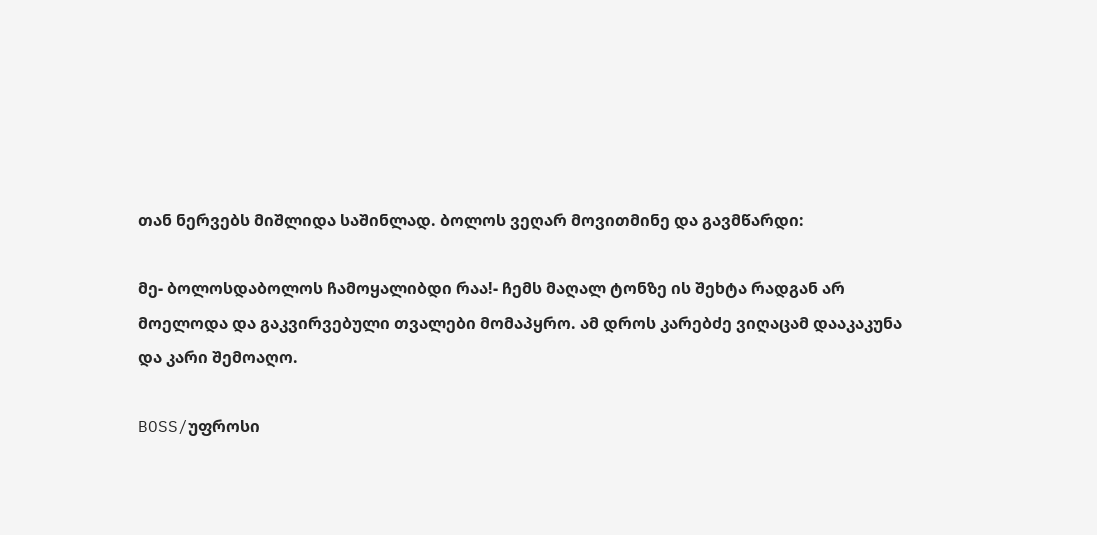თან ნერვებს მიშლიდა საშინლად. ბოლოს ვეღარ მოვითმინე და გავმწარდი:

მე- ბოლოსდაბოლოს ჩამოყალიბდი რაა!- ჩემს მაღალ ტონზე ის შეხტა რადგან არ მოელოდა და გაკვირვებული თვალები მომაპყრო. ამ დროს კარებძე ვიღაცამ დააკაკუნა და კარი შემოაღო.

BOSS/უფროსი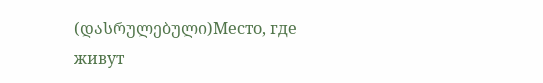(დასრულებული)Место, где живут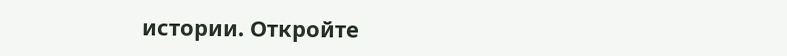истории. Откройте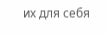их для себя